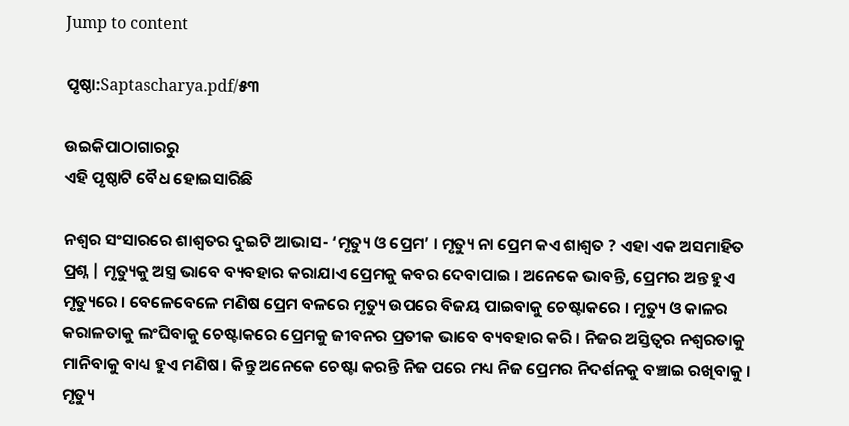Jump to content

ପୃଷ୍ଠା:Saptascharya.pdf/୫୩

ଉଇକିପାଠାଗାର‌ରୁ
ଏହି ପୃଷ୍ଠାଟି ବୈଧ ହୋଇସାରିଛି

ନଶ୍ୱର ସଂସାରରେ ଶାଶ୍ୱତର ଦୁଇଟି ଆଭାସ- ‘ମୃତ୍ୟୁ ଓ ପ୍ରେମ’ । ମୃତ୍ୟୁ ନା ପ୍ରେମ କଏ ଶାଶ୍ୱତ ? ଏହା ଏକ ଅସମାହିତ ପ୍ରଶ୍ନ | ମୃତ୍ୟୁକୁ ଅସ୍ତ୍ର ଭାବେ ବ୍ୟବହାର କରାଯାଏ ପ୍ରେମକୁ କବର ଦେବାପାଇ । ଅନେକେ ଭାବନ୍ତି, ପ୍ରେମର ଅନ୍ତ ହୁଏ ମୃତ୍ୟୁରେ । ବେଳେବେଳେ ମଣିଷ ପ୍ରେମ ବଳରେ ମୃତ୍ୟୁ ଉପରେ ବିଜୟ ପାଇବାକୁ ଚେଷ୍ଟାକରେ । ମୃତ୍ୟୁ ଓ କାଳର କରାଳତାକୁ ଲଂଘିବାକୁ ଚେଷ୍ଟାକରେ ପ୍ରେମକୁ ଜୀବନର ପ୍ରତୀକ ଭାବେ ବ୍ୟବହାର କରି । ନିଜର ଅସ୍ତିତ୍ୱର ନଶ୍ୱରତାକୁ ମାନିବାକୁ ବାଧ୍ୟ ହୁଏ ମଣିଷ । କିନ୍ତୁ ଅନେକେ ଚେଷ୍ଟା କରନ୍ତି ନିଜ ପରେ ମଧ୍ୟ ନିଜ ପ୍ରେମର ନିଦର୍ଶନକୁ ବଞ୍ଚାଇ ରଖିବାକୁ । ମୃତ୍ୟୁ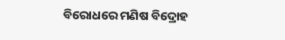ବିରୋଧରେ ମଣିଷ ବିଦ୍ରୋହ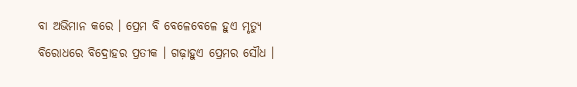ବା ଅଭିମାନ କରେ । ପ୍ରେମ ବି ବେଳେବେଳେ ହୁଏ ମୃତ୍ୟୁ ବିରୋଧରେ ବିଦ୍ରୋହର ପ୍ରତୀକ । ଗଢ଼ାହୁଏ ପ୍ରେମର ସୌଧ ।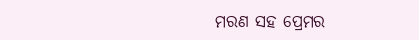ମରଣ ସହ ପ୍ରେମର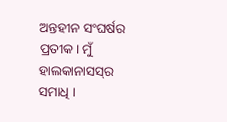ଅନ୍ତହୀନ ସଂଘର୍ଷର ପ୍ରତୀକ। ମୁଁ ହାଲକାନାସସ୍‌ର ସମାଧି ।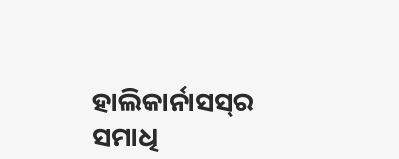ହାଲିକାର୍ନାସ‌ସ୍‌ର ସମାଧି